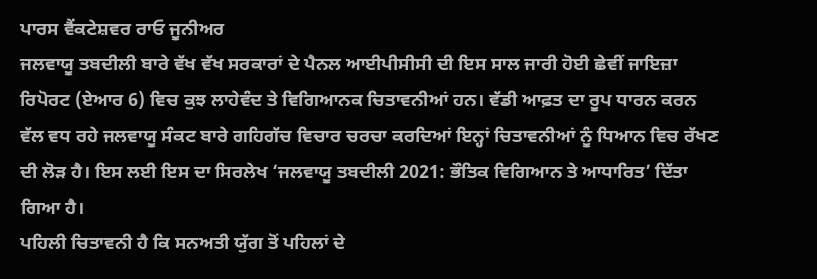ਪਾਰਸ ਵੈਂਕਟੇਸ਼ਵਰ ਰਾਓ ਜੂਨੀਅਰ
ਜਲਵਾਯੂ ਤਬਦੀਲੀ ਬਾਰੇ ਵੱਖ ਵੱਖ ਸਰਕਾਰਾਂ ਦੇ ਪੈਨਲ ਆਈਪੀਸੀਸੀ ਦੀ ਇਸ ਸਾਲ ਜਾਰੀ ਹੋਈ ਛੇਵੀਂ ਜਾਇਜ਼ਾ ਰਿਪੋਰਟ (ਏਆਰ 6) ਵਿਚ ਕੁਝ ਲਾਹੇਵੰਦ ਤੇ ਵਿਗਿਆਨਕ ਚਿਤਾਵਨੀਆਂ ਹਨ। ਵੱਡੀ ਆਫ਼ਤ ਦਾ ਰੂਪ ਧਾਰਨ ਕਰਨ ਵੱਲ ਵਧ ਰਹੇ ਜਲਵਾਯੂ ਸੰਕਟ ਬਾਰੇ ਗਹਿਗੱਚ ਵਿਚਾਰ ਚਰਚਾ ਕਰਦਿਆਂ ਇਨ੍ਹਾਂ ਚਿਤਾਵਨੀਆਂ ਨੂੰ ਧਿਆਨ ਵਿਚ ਰੱਖਣ ਦੀ ਲੋੜ ਹੈ। ਇਸ ਲਈ ਇਸ ਦਾ ਸਿਰਲੇਖ ‘ਜਲਵਾਯੂ ਤਬਦੀਲੀ 2021: ਭੌਤਿਕ ਵਿਗਿਆਨ ਤੇ ਆਧਾਰਿਤ’ ਦਿੱਤਾ ਗਿਆ ਹੈ।
ਪਹਿਲੀ ਚਿਤਾਵਨੀ ਹੈ ਕਿ ਸਨਅਤੀ ਯੁੱਗ ਤੋਂ ਪਹਿਲਾਂ ਦੇ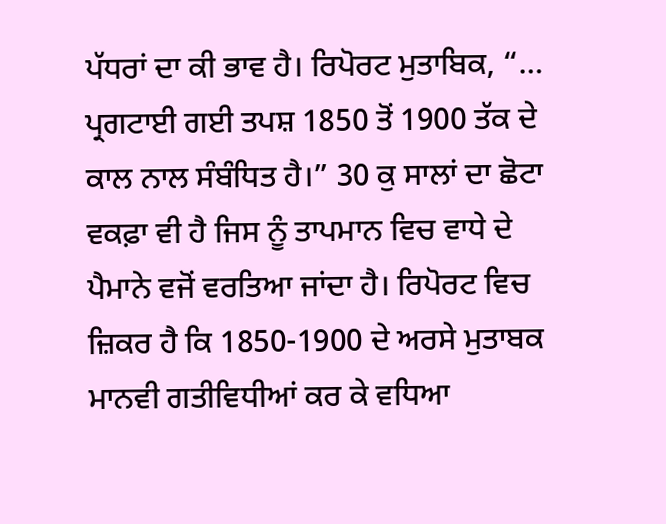ਪੱਧਰਾਂ ਦਾ ਕੀ ਭਾਵ ਹੈ। ਰਿਪੋਰਟ ਮੁਤਾਬਿਕ, “… ਪ੍ਰਗਟਾਈ ਗਈ ਤਪਸ਼ 1850 ਤੋਂ 1900 ਤੱਕ ਦੇ ਕਾਲ ਨਾਲ ਸੰਬੰਧਿਤ ਹੈ।” 30 ਕੁ ਸਾਲਾਂ ਦਾ ਛੋਟਾ ਵਕਫ਼ਾ ਵੀ ਹੈ ਜਿਸ ਨੂੰ ਤਾਪਮਾਨ ਵਿਚ ਵਾਧੇ ਦੇ ਪੈਮਾਨੇ ਵਜੋਂ ਵਰਤਿਆ ਜਾਂਦਾ ਹੈ। ਰਿਪੋਰਟ ਵਿਚ ਜ਼ਿਕਰ ਹੈ ਕਿ 1850-1900 ਦੇ ਅਰਸੇ ਮੁਤਾਬਕ ਮਾਨਵੀ ਗਤੀਵਿਧੀਆਂ ਕਰ ਕੇ ਵਧਿਆ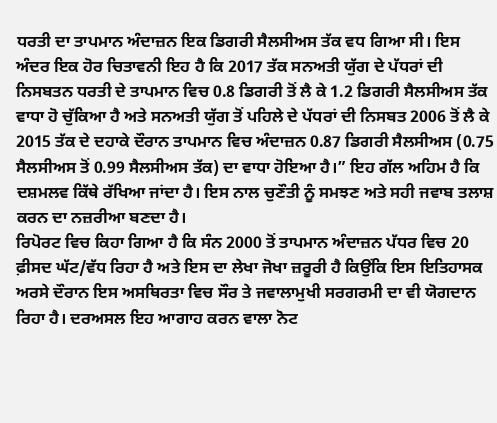ਧਰਤੀ ਦਾ ਤਾਪਮਾਨ ਅੰਦਾਜ਼ਨ ਇਕ ਡਿਗਰੀ ਸੈਲਸੀਅਸ ਤੱਕ ਵਧ ਗਿਆ ਸੀ। ਇਸ ਅੰਦਰ ਇਕ ਹੋਰ ਚਿਤਾਵਨੀ ਇਹ ਹੈ ਕਿ 2017 ਤੱਕ ਸਨਅਤੀ ਯੁੱਗ ਦੇ ਪੱਧਰਾਂ ਦੀ ਨਿਸਬਤਨ ਧਰਤੀ ਦੇ ਤਾਪਮਾਨ ਵਿਚ 0.8 ਡਿਗਰੀ ਤੋਂ ਲੈ ਕੇ 1.2 ਡਿਗਰੀ ਸੈਲਸੀਅਸ ਤੱਕ ਵਾਧਾ ਹੋ ਚੁੱਕਿਆ ਹੈ ਅਤੇ ਸਨਅਤੀ ਯੁੱਗ ਤੋਂ ਪਹਿਲੇ ਦੇ ਪੱਧਰਾਂ ਦੀ ਨਿਸਬਤ 2006 ਤੋਂ ਲੈ ਕੇ 2015 ਤੱਕ ਦੇ ਦਹਾਕੇ ਦੌਰਾਨ ਤਾਪਮਾਨ ਵਿਚ ਅੰਦਾਜ਼ਨ 0.87 ਡਿਗਰੀ ਸੈਲਸੀਅਸ (0.75 ਸੈਲਸੀਅਸ ਤੋਂ 0.99 ਸੈਲਸੀਅਸ ਤੱਕ) ਦਾ ਵਾਧਾ ਹੋਇਆ ਹੈ।” ਇਹ ਗੱਲ ਅਹਿਮ ਹੈ ਕਿ ਦਸ਼ਮਲਵ ਕਿੱਥੇ ਰੱਖਿਆ ਜਾਂਦਾ ਹੈ। ਇਸ ਨਾਲ ਚੁਣੌਤੀ ਨੂੰ ਸਮਝਣ ਅਤੇ ਸਹੀ ਜਵਾਬ ਤਲਾਸ਼ ਕਰਨ ਦਾ ਨਜ਼ਰੀਆ ਬਣਦਾ ਹੈ।
ਰਿਪੋਰਟ ਵਿਚ ਕਿਹਾ ਗਿਆ ਹੈ ਕਿ ਸੰਨ 2000 ਤੋਂ ਤਾਪਮਾਨ ਅੰਦਾਜ਼ਨ ਪੱਧਰ ਵਿਚ 20 ਫ਼ੀਸਦ ਘੱਟ/ਵੱਧ ਰਿਹਾ ਹੈ ਅਤੇ ਇਸ ਦਾ ਲੇਖਾ ਜੋਖਾ ਜ਼ਰੂਰੀ ਹੈ ਕਿਉਂਕਿ ਇਸ ਇਤਿਹਾਸਕ ਅਰਸੇ ਦੌਰਾਨ ਇਸ ਅਸਥਿਰਤਾ ਵਿਚ ਸੌਰ ਤੇ ਜਵਾਲਾਮੁਖੀ ਸਰਗਰਮੀ ਦਾ ਵੀ ਯੋਗਦਾਨ ਰਿਹਾ ਹੈ। ਦਰਅਸਲ ਇਹ ਆਗਾਹ ਕਰਨ ਵਾਲਾ ਨੋਟ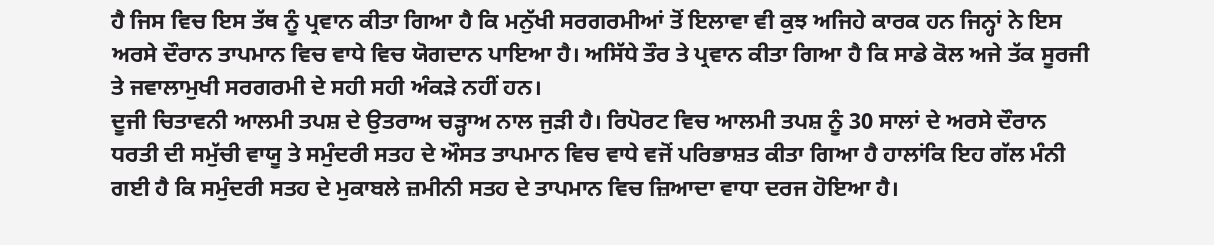ਹੈ ਜਿਸ ਵਿਚ ਇਸ ਤੱਥ ਨੂੰ ਪ੍ਰਵਾਨ ਕੀਤਾ ਗਿਆ ਹੈ ਕਿ ਮਨੁੱਖੀ ਸਰਗਰਮੀਆਂ ਤੋਂ ਇਲਾਵਾ ਵੀ ਕੁਝ ਅਜਿਹੇ ਕਾਰਕ ਹਨ ਜਿਨ੍ਹਾਂ ਨੇ ਇਸ ਅਰਸੇ ਦੌਰਾਨ ਤਾਪਮਾਨ ਵਿਚ ਵਾਧੇ ਵਿਚ ਯੋਗਦਾਨ ਪਾਇਆ ਹੈ। ਅਸਿੱਧੇ ਤੌਰ ਤੇ ਪ੍ਰਵਾਨ ਕੀਤਾ ਗਿਆ ਹੈ ਕਿ ਸਾਡੇ ਕੋਲ ਅਜੇ ਤੱਕ ਸੂਰਜੀ ਤੇ ਜਵਾਲਾਮੁਖੀ ਸਰਗਰਮੀ ਦੇ ਸਹੀ ਸਹੀ ਅੰਕੜੇ ਨਹੀਂ ਹਨ।
ਦੂਜੀ ਚਿਤਾਵਨੀ ਆਲਮੀ ਤਪਸ਼ ਦੇ ਉਤਰਾਅ ਚੜ੍ਹਾਅ ਨਾਲ ਜੁੜੀ ਹੈ। ਰਿਪੋਰਟ ਵਿਚ ਆਲਮੀ ਤਪਸ਼ ਨੂੰ 30 ਸਾਲਾਂ ਦੇ ਅਰਸੇ ਦੌਰਾਨ ਧਰਤੀ ਦੀ ਸਮੁੱਚੀ ਵਾਯੂ ਤੇ ਸਮੁੰਦਰੀ ਸਤਹ ਦੇ ਔਸਤ ਤਾਪਮਾਨ ਵਿਚ ਵਾਧੇ ਵਜੋਂ ਪਰਿਭਾਸ਼ਤ ਕੀਤਾ ਗਿਆ ਹੈ ਹਾਲਾਂਕਿ ਇਹ ਗੱਲ ਮੰਨੀ ਗਈ ਹੈ ਕਿ ਸਮੁੰਦਰੀ ਸਤਹ ਦੇ ਮੁਕਾਬਲੇ ਜ਼ਮੀਨੀ ਸਤਹ ਦੇ ਤਾਪਮਾਨ ਵਿਚ ਜ਼ਿਆਦਾ ਵਾਧਾ ਦਰਜ ਹੋਇਆ ਹੈ।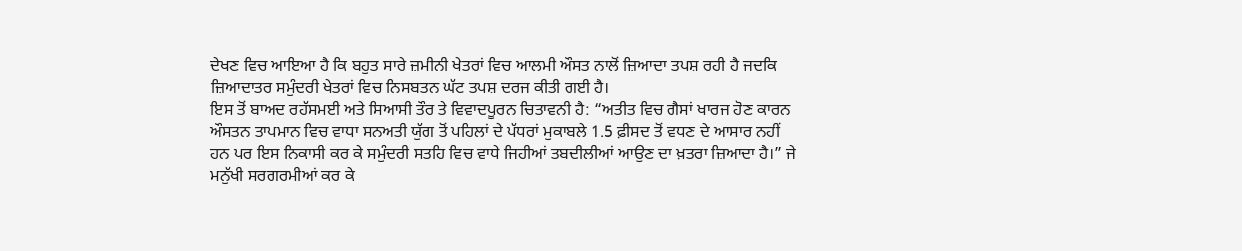ਦੇਖਣ ਵਿਚ ਆਇਆ ਹੈ ਕਿ ਬਹੁਤ ਸਾਰੇ ਜ਼ਮੀਨੀ ਖੇਤਰਾਂ ਵਿਚ ਆਲਮੀ ਔਸਤ ਨਾਲੋਂ ਜ਼ਿਆਦਾ ਤਪਸ਼ ਰਹੀ ਹੈ ਜਦਕਿ ਜ਼ਿਆਦਾਤਰ ਸਮੁੰਦਰੀ ਖੇਤਰਾਂ ਵਿਚ ਨਿਸਬਤਨ ਘੱਟ ਤਪਸ਼ ਦਰਜ ਕੀਤੀ ਗਈ ਹੈ।
ਇਸ ਤੋਂ ਬਾਅਦ ਰਹੱਸਮਈ ਅਤੇ ਸਿਆਸੀ ਤੌਰ ਤੇ ਵਿਵਾਦਪੂਰਨ ਚਿਤਾਵਨੀ ਹੈ: “ਅਤੀਤ ਵਿਚ ਗੈਸਾਂ ਖਾਰਜ ਹੋਣ ਕਾਰਨ ਔਸਤਨ ਤਾਪਮਾਨ ਵਿਚ ਵਾਧਾ ਸਨਅਤੀ ਯੁੱਗ ਤੋਂ ਪਹਿਲਾਂ ਦੇ ਪੱਧਰਾਂ ਮੁਕਾਬਲੇ 1.5 ਫ਼ੀਸਦ ਤੋਂ ਵਧਣ ਦੇ ਆਸਾਰ ਨਹੀਂ ਹਨ ਪਰ ਇਸ ਨਿਕਾਸੀ ਕਰ ਕੇ ਸਮੁੰਦਰੀ ਸਤਹਿ ਵਿਚ ਵਾਧੇ ਜਿਹੀਆਂ ਤਬਦੀਲੀਆਂ ਆਉਣ ਦਾ ਖ਼ਤਰਾ ਜ਼ਿਆਦਾ ਹੈ।” ਜੇ ਮਨੁੱਖੀ ਸਰਗਰਮੀਆਂ ਕਰ ਕੇ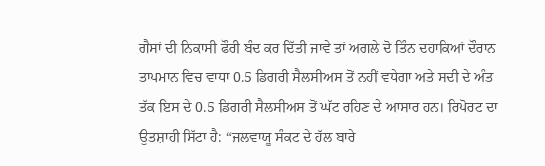ਗੈਸਾਂ ਦੀ ਨਿਕਾਸੀ ਫੌਰੀ ਬੰਦ ਕਰ ਦਿੱਤੀ ਜਾਵੇ ਤਾਂ ਅਗਲੇ ਦੋ ਤਿੰਨ ਦਹਾਕਿਆਂ ਦੌਰਾਨ ਤਾਪਮਾਨ ਵਿਚ ਵਾਧਾ 0.5 ਡਿਗਰੀ ਸੈਲਸੀਅਸ ਤੋਂ ਨਹੀਂ ਵਧੇਗਾ ਅਤੇ ਸਦੀ ਦੇ ਅੰਤ ਤੱਕ ਇਸ ਦੇ 0.5 ਡਿਗਰੀ ਸੈਲਸੀਅਸ ਤੋਂ ਘੱਟ ਰਹਿਣ ਦੇ ਆਸਾਰ ਹਨ। ਰਿਪੋਰਟ ਦਾ ਉਤਸ਼ਾਹੀ ਸਿੱਟਾ ਹੈ: “ਜਲਵਾਯੂ ਸੰਕਟ ਦੇ ਹੱਲ ਬਾਰੇ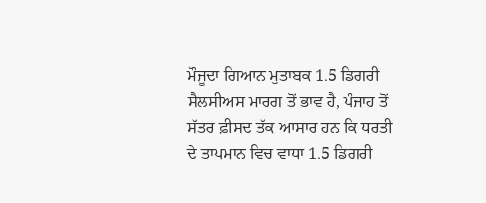ਮੌਜੂਦਾ ਗਿਆਨ ਮੁਤਾਬਕ 1.5 ਡਿਗਰੀ ਸੈਲਸੀਅਸ ਮਾਰਗ ਤੋਂ ਭਾਵ ਹੈ, ਪੰਜਾਹ ਤੋਂ ਸੱਤਰ ਫ਼ੀਸਦ ਤੱਕ ਆਸਾਰ ਹਨ ਕਿ ਧਰਤੀ ਦੇ ਤਾਪਮਾਨ ਵਿਚ ਵਾਧਾ 1.5 ਡਿਗਰੀ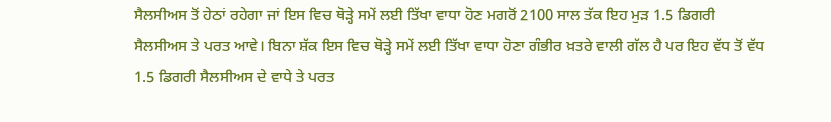ਸੈਲਸੀਅਸ ਤੋਂ ਹੇਠਾਂ ਰਹੇਗਾ ਜਾਂ ਇਸ ਵਿਚ ਥੋੜ੍ਹੇ ਸਮੇਂ ਲਈ ਤਿੱਖਾ ਵਾਧਾ ਹੋਣ ਮਗਰੋਂ 2100 ਸਾਲ ਤੱਕ ਇਹ ਮੁੜ 1.5 ਡਿਗਰੀ ਸੈਲਸੀਅਸ ਤੇ ਪਰਤ ਆਵੇ। ਬਿਨਾ ਸ਼ੱਕ ਇਸ ਵਿਚ ਥੋੜ੍ਹੇ ਸਮੇਂ ਲਈ ਤਿੱਖਾ ਵਾਧਾ ਹੋਣਾ ਗੰਭੀਰ ਖ਼ਤਰੇ ਵਾਲੀ ਗੱਲ ਹੈ ਪਰ ਇਹ ਵੱਧ ਤੋਂ ਵੱਧ 1.5 ਡਿਗਰੀ ਸੈਲਸੀਅਸ ਦੇ ਵਾਧੇ ਤੇ ਪਰਤ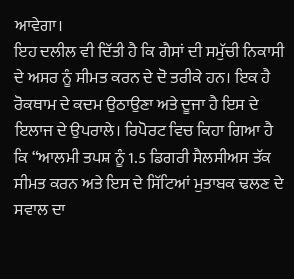ਆਵੇਗਾ।
ਇਹ ਦਲੀਲ ਵੀ ਦਿੱਤੀ ਹੈ ਕਿ ਗੈਸਾਂ ਦੀ ਸਮੁੱਚੀ ਨਿਕਾਸੀ ਦੇ ਅਸਰ ਨੂੰ ਸੀਮਤ ਕਰਨ ਦੇ ਦੋ ਤਰੀਕੇ ਹਨ। ਇਕ ਹੈ ਰੋਕਥਾਮ ਦੇ ਕਦਮ ਉਠਾਉਣਾ ਅਤੇ ਦੂਜਾ ਹੈ ਇਸ ਦੇ ਇਲਾਜ ਦੇ ਉਪਰਾਲੇ। ਰਿਪੋਰਟ ਵਿਚ ਕਿਹਾ ਗਿਆ ਹੈ ਕਿ “ਆਲਮੀ ਤਪਸ਼ ਨੂੰ 1.5 ਡਿਗਰੀ ਸੈਲਸੀਅਸ ਤੱਕ ਸੀਮਤ ਕਰਨ ਅਤੇ ਇਸ ਦੇ ਸਿੱਟਿਆਂ ਮੁਤਾਬਕ ਢਲਣ ਦੇ ਸਵਾਲ ਦਾ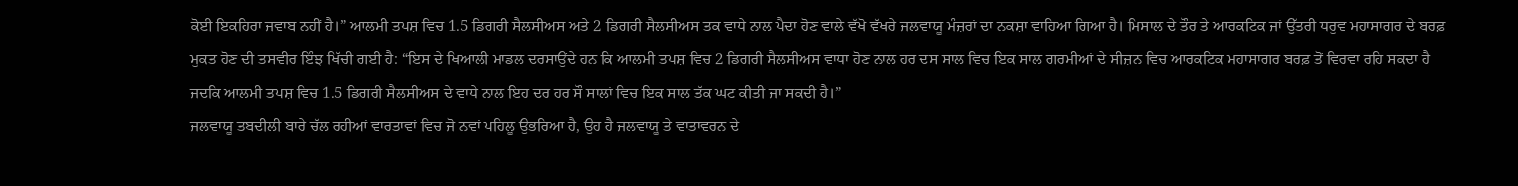ਕੋਈ ਇਕਹਿਰਾ ਜਵਾਬ ਨਹੀਂ ਹੈ।” ਆਲਮੀ ਤਪਸ਼ ਵਿਚ 1.5 ਡਿਗਰੀ ਸੈਲਸੀਅਸ ਅਤੇ 2 ਡਿਗਰੀ ਸੈਲਸੀਅਸ ਤਕ ਵਾਧੇ ਨਾਲ ਪੈਦਾ ਹੋਣ ਵਾਲੇ ਵੱਖੋ ਵੱਖਰੇ ਜਲਵਾਯੂ ਮੰਜ਼ਰਾਂ ਦਾ ਨਕਸ਼ਾ ਵਾਹਿਆ ਗਿਆ ਹੈ। ਮਿਸਾਲ ਦੇ ਤੌਰ ਤੇ ਆਰਕਟਿਕ ਜਾਂ ਉੱਤਰੀ ਧਰੁਵ ਮਹਾਸਾਗਰ ਦੇ ਬਰਫ਼ ਮੁਕਤ ਹੋਣ ਦੀ ਤਸਵੀਰ ਇੰਝ ਖਿੱਚੀ ਗਈ ਹੈ: “ਇਸ ਦੇ ਖਿਆਲੀ ਮਾਡਲ ਦਰਸਾਉਂਦੇ ਹਨ ਕਿ ਆਲਮੀ ਤਪਸ਼ ਵਿਚ 2 ਡਿਗਰੀ ਸੈਲਸੀਅਸ ਵਾਧਾ ਹੋਣ ਨਾਲ ਹਰ ਦਸ ਸਾਲ ਵਿਚ ਇਕ ਸਾਲ ਗਰਮੀਆਂ ਦੇ ਸੀਜ਼ਨ ਵਿਚ ਆਰਕਟਿਕ ਮਹਾਸਾਗਰ ਬਰਫ਼ ਤੋਂ ਵਿਰਵਾ ਰਹਿ ਸਕਦਾ ਹੈ ਜਦਕਿ ਆਲਮੀ ਤਪਸ਼ ਵਿਚ 1.5 ਡਿਗਰੀ ਸੈਲਸੀਅਸ ਦੇ ਵਾਧੇ ਨਾਲ ਇਹ ਦਰ ਹਰ ਸੌ ਸਾਲਾਂ ਵਿਚ ਇਕ ਸਾਲ ਤੱਕ ਘਟ ਕੀਤੀ ਜਾ ਸਕਦੀ ਹੈ।”
ਜਲਵਾਯੂ ਤਬਦੀਲੀ ਬਾਰੇ ਚੱਲ ਰਹੀਆਂ ਵਾਰਤਾਵਾਂ ਵਿਚ ਜੋ ਨਵਾਂ ਪਹਿਲੂ ਉਭਰਿਆ ਹੈ, ਉਹ ਹੈ ਜਲਵਾਯੂ ਤੇ ਵਾਤਾਵਰਨ ਦੇ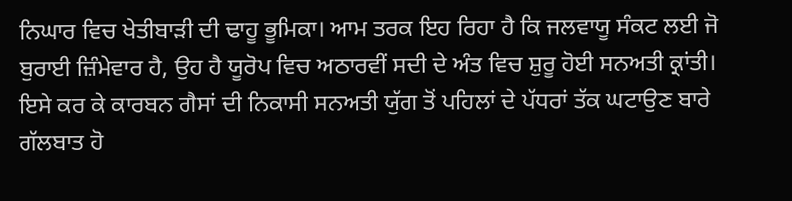ਨਿਘਾਰ ਵਿਚ ਖੇਤੀਬਾੜੀ ਦੀ ਢਾਹੂ ਭੂਮਿਕਾ। ਆਮ ਤਰਕ ਇਹ ਰਿਹਾ ਹੈ ਕਿ ਜਲਵਾਯੂ ਸੰਕਟ ਲਈ ਜੋ ਬੁਰਾਈ ਜ਼ਿੰਮੇਵਾਰ ਹੈ, ਉਹ ਹੈ ਯੂਰੋਪ ਵਿਚ ਅਠਾਰਵੀਂ ਸਦੀ ਦੇ ਅੰਤ ਵਿਚ ਸ਼ੁਰੂ ਹੋਈ ਸਨਅਤੀ ਕ੍ਰਾਂਤੀ। ਇਸੇ ਕਰ ਕੇ ਕਾਰਬਨ ਗੈਸਾਂ ਦੀ ਨਿਕਾਸੀ ਸਨਅਤੀ ਯੁੱਗ ਤੋਂ ਪਹਿਲਾਂ ਦੇ ਪੱਧਰਾਂ ਤੱਕ ਘਟਾਉਣ ਬਾਰੇ ਗੱਲਬਾਤ ਹੋ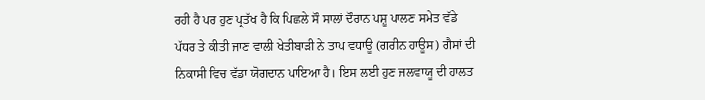ਰਹੀ ਹੈ ਪਰ ਹੁਣ ਪ੍ਰਤੱਖ ਹੈ ਕਿ ਪਿਛਲੇ ਸੌ ਸਾਲਾਂ ਦੌਰਾਨ ਪਸ਼ੂ ਪਾਲਣ ਸਮੇਤ ਵੱਡੇ ਪੱਧਰ ਤੇ ਕੀਤੀ ਜਾਣ ਵਾਲੀ ਖੇਤੀਬਾੜੀ ਨੇ ਤਾਪ ਵਧਾਊ (ਗਰੀਨ ਹਾਊਸ) ਗੈਸਾਂ ਦੀ ਨਿਕਾਸੀ ਵਿਚ ਵੱਡਾ ਯੋਗਦਾਨ ਪਾਇਆ ਹੈ। ਇਸ ਲਈ ਹੁਣ ਜਲਵਾਯੂ ਦੀ ਹਾਲਤ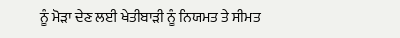ਨੂੰ ਮੋੜਾ ਦੇਣ ਲਈ ਖੇਤੀਬਾੜੀ ਨੂੰ ਨਿਯਮਤ ਤੇ ਸੀਮਤ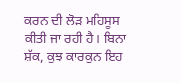ਕਰਨ ਦੀ ਲੋੜ ਮਹਿਸੂਸ ਕੀਤੀ ਜਾ ਰਹੀ ਹੈ। ਬਿਨਾ ਸ਼ੱਕ, ਕੁਝ ਕਾਰਕੁਨ ਇਹ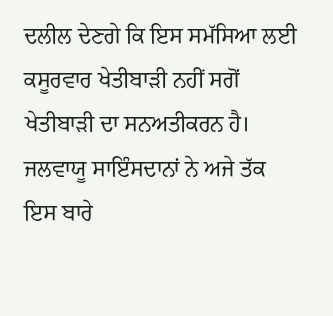ਦਲੀਲ ਦੇਣਗੇ ਕਿ ਇਸ ਸਮੱਸਿਆ ਲਈ ਕਸੂਰਵਾਰ ਖੇਤੀਬਾੜੀ ਨਹੀਂ ਸਗੋਂ ਖੇਤੀਬਾੜੀ ਦਾ ਸਨਅਤੀਕਰਨ ਹੈ।
ਜਲਵਾਯੂ ਸਾਇੰਸਦਾਨਾਂ ਨੇ ਅਜੇ ਤੱਕ ਇਸ ਬਾਰੇ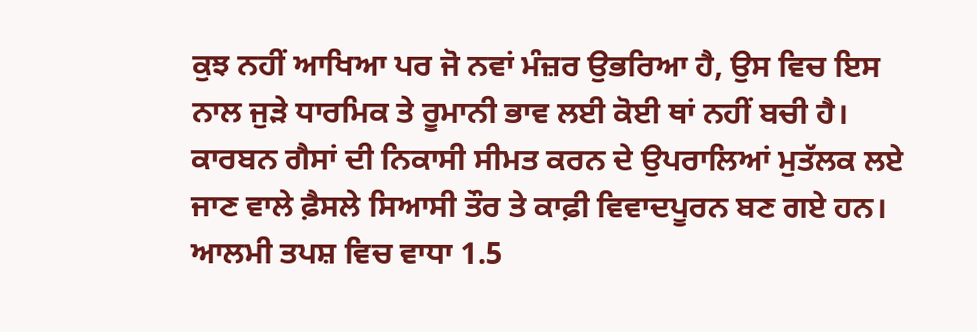ਕੁਝ ਨਹੀਂ ਆਖਿਆ ਪਰ ਜੋ ਨਵਾਂ ਮੰਜ਼ਰ ਉਭਰਿਆ ਹੈ, ਉਸ ਵਿਚ ਇਸ ਨਾਲ ਜੁੜੇ ਧਾਰਮਿਕ ਤੇ ਰੂਮਾਨੀ ਭਾਵ ਲਈ ਕੋਈ ਥਾਂ ਨਹੀਂ ਬਚੀ ਹੈ। ਕਾਰਬਨ ਗੈਸਾਂ ਦੀ ਨਿਕਾਸੀ ਸੀਮਤ ਕਰਨ ਦੇ ਉਪਰਾਲਿਆਂ ਮੁਤੱਲਕ ਲਏ ਜਾਣ ਵਾਲੇ ਫ਼ੈਸਲੇ ਸਿਆਸੀ ਤੌਰ ਤੇ ਕਾਫ਼ੀ ਵਿਵਾਦਪੂਰਨ ਬਣ ਗਏ ਹਨ। ਆਲਮੀ ਤਪਸ਼ ਵਿਚ ਵਾਧਾ 1.5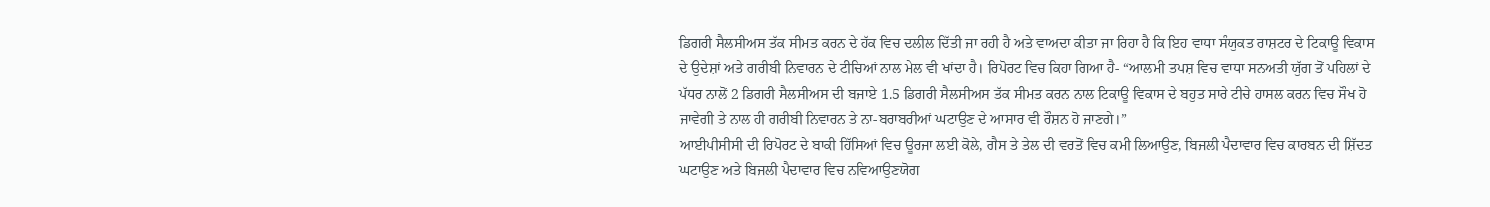ਡਿਗਰੀ ਸੈਲਸੀਅਸ ਤੱਕ ਸੀਮਤ ਕਰਨ ਦੇ ਹੱਕ ਵਿਚ ਦਲੀਲ ਦਿੱਤੀ ਜਾ ਰਹੀ ਹੈ ਅਤੇ ਵਾਅਦਾ ਕੀਤਾ ਜਾ ਰਿਹਾ ਹੈ ਕਿ ਇਹ ਵਾਧਾ ਸੰਯੁਕਤ ਰਾਸ਼ਟਰ ਦੇ ਟਿਕਾਊ ਵਿਕਾਸ ਦੇ ਉਦੇਸ਼ਾਂ ਅਤੇ ਗਰੀਬੀ ਨਿਵਾਰਨ ਦੇ ਟੀਚਿਆਂ ਨਾਲ ਮੇਲ ਵੀ ਖਾਂਦਾ ਹੈ। ਰਿਪੋਰਟ ਵਿਚ ਕਿਹਾ ਗਿਆ ਹੈ- “ਆਲਮੀ ਤਪਸ਼ ਵਿਚ ਵਾਧਾ ਸਨਅਤੀ ਯੁੱਗ ਤੋਂ ਪਹਿਲਾਂ ਦੇ ਪੱਧਰ ਨਾਲੋਂ 2 ਡਿਗਰੀ ਸੈਲਸੀਅਸ ਦੀ ਬਜਾਏ 1.5 ਡਿਗਰੀ ਸੈਲਸੀਅਸ ਤੱਕ ਸੀਮਤ ਕਰਨ ਨਾਲ ਟਿਕਾਊ ਵਿਕਾਸ ਦੇ ਬਹੁਤ ਸਾਰੇ ਟੀਚੇ ਹਾਸਲ ਕਰਨ ਵਿਚ ਸੌਖ ਹੋ ਜਾਵੇਗੀ ਤੇ ਨਾਲ ਹੀ ਗਰੀਬੀ ਨਿਵਾਰਨ ਤੇ ਨਾ-ਬਰਾਬਰੀਆਂ ਘਟਾਉਣ ਦੇ ਆਸਾਰ ਵੀ ਰੌਸ਼ਨ ਹੋ ਜਾਣਗੇ।”
ਆਈਪੀਸੀਸੀ ਦੀ ਰਿਪੋਰਟ ਦੇ ਬਾਕੀ ਹਿੱਸਿਆਂ ਵਿਚ ਊਰਜਾ ਲਈ ਕੋਲੇ, ਗੈਸ ਤੇ ਤੇਲ ਦੀ ਵਰਤੋਂ ਵਿਚ ਕਮੀ ਲਿਆਉਣ, ਬਿਜਲੀ ਪੈਦਾਵਾਰ ਵਿਚ ਕਾਰਬਨ ਦੀ ਸ਼ਿੱਦਤ ਘਟਾਉਣ ਅਤੇ ਬਿਜਲੀ ਪੈਦਾਵਾਰ ਵਿਚ ਨਵਿਆਉਣਯੋਗ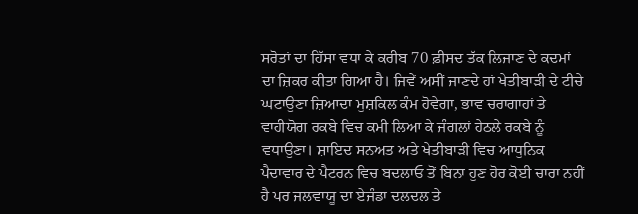ਸਰੋਤਾਂ ਦਾ ਹਿੱਸਾ ਵਧਾ ਕੇ ਕਰੀਬ 70 ਫ਼ੀਸਦ ਤੱਕ ਲਿਜਾਣ ਦੇ ਕਦਮਾਂ ਦਾ ਜ਼ਿਕਰ ਕੀਤਾ ਗਿਆ ਹੈ। ਜਿਵੇਂ ਅਸੀਂ ਜਾਣਦੇ ਹਾਂ ਖੇਤੀਬਾੜੀ ਦੇ ਟੀਚੇ ਘਟਾਉਣਾ ਜ਼ਿਆਦਾ ਮੁਸ਼ਕਿਲ ਕੰਮ ਹੋਵੇਗਾ, ਭਾਵ ਚਰਾਗਾਹਾਂ ਤੇ ਵਾਹੀਯੋਗ ਰਕਬੇ ਵਿਚ ਕਮੀ ਲਿਆ ਕੇ ਜੰਗਲਾਂ ਹੇਠਲੇ ਰਕਬੇ ਨੂੰ ਵਧਾਉਣਾ। ਸ਼ਾਇਦ ਸਨਅਤ ਅਤੇ ਖੇਤੀਬਾੜੀ ਵਿਚ ਆਧੁਨਿਕ ਪੈਦਾਵਾਰ ਦੇ ਪੈਟਰਨ ਵਿਚ ਬਦਲਾਓ ਤੋਂ ਬਿਨਾ ਹੁਣ ਹੋਰ ਕੋਈ ਚਾਰਾ ਨਹੀਂ ਹੈ ਪਰ ਜਲਵਾਯੂ ਦਾ ਏਜੰਡਾ ਦਲਦਲ ਤੇ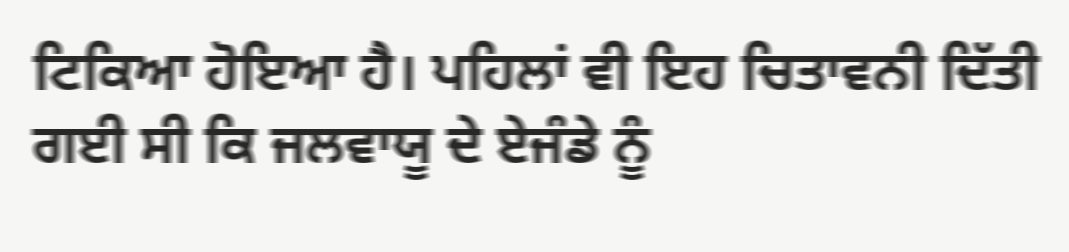ਟਿਕਿਆ ਹੋਇਆ ਹੈ। ਪਹਿਲਾਂ ਵੀ ਇਹ ਚਿਤਾਵਨੀ ਦਿੱਤੀ ਗਈ ਸੀ ਕਿ ਜਲਵਾਯੂ ਦੇ ਏਜੰਡੇ ਨੂੰ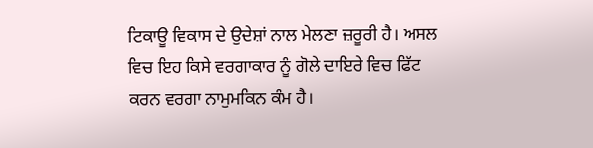ਟਿਕਾਊ ਵਿਕਾਸ ਦੇ ਉਦੇਸ਼ਾਂ ਨਾਲ ਮੇਲਣਾ ਜ਼ਰੂਰੀ ਹੈ। ਅਸਲ ਵਿਚ ਇਹ ਕਿਸੇ ਵਰਗਾਕਾਰ ਨੂੰ ਗੋਲੇ ਦਾਇਰੇ ਵਿਚ ਫਿੱਟ ਕਰਨ ਵਰਗਾ ਨਾਮੁਮਕਿਨ ਕੰਮ ਹੈ।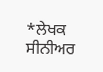*ਲੇਖਕ ਸੀਨੀਅਰ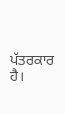ਪੱਤਰਕਾਰ ਹੈ।